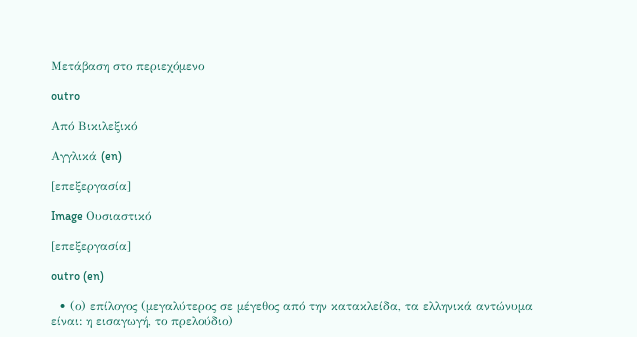Μετάβαση στο περιεχόμενο

outro

Από Βικιλεξικό

Αγγλικά (en)

[επεξεργασία]

Image Ουσιαστικό

[επεξεργασία]

outro (en)

  • (ο) επίλογος (μεγαλύτερος σε μέγεθος από την κατακλείδα, τα ελληνικά αντώνυμα είναι: η εισαγωγή, το πρελούδιο)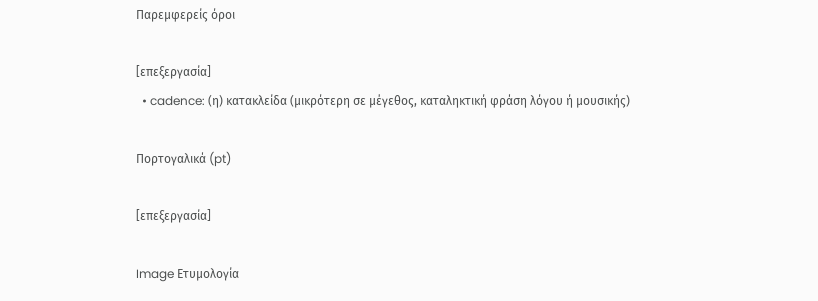Παρεμφερείς όροι

[επεξεργασία]
  • cadence: (η) κατακλείδα (μικρότερη σε μέγεθος, καταληκτική φράση λόγου ή μουσικής)

Πορτογαλικά (pt)

[επεξεργασία]

Image Ετυμολογία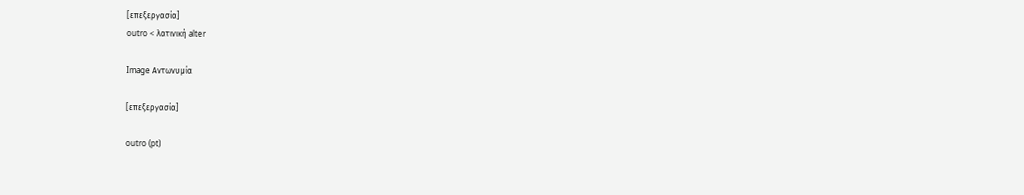[επεξεργασία]
outro < λατινική alter

Image Αντωνυμία

[επεξεργασία]

outro (pt)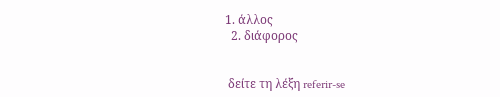1. άλλος
  2. διάφορος


 δείτε τη λέξη referir-se